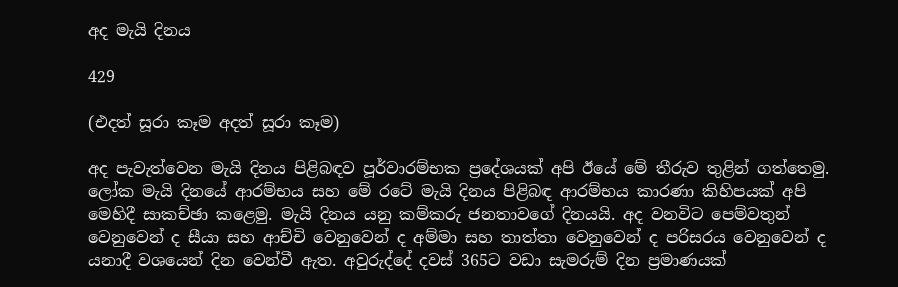අද මැයි දිනය

429

(එදත් සූරා කෑම අදත් සූරා කෑම)

අද පැවැත්වෙන මැයි දිනය පිළිබඳව පූර්වාරම්භක ප්‍රදේශයක් අපි ඊයේ මේ තීරුව තුළින් ගත්තෙමු. ලෝක මැයි දිනයේ ආරම්භය සහ මේ රටේ මැයි දිනය පිළිබඳ ආරම්භය කාරණා කිහිපයක් අපි මෙහිදී සාකච්ඡා කළෙමු. මැයි දිනය යනු කම්කරු ජනතාවගේ දිනයයි. අද වනවිට පෙම්වතුන් වෙනුවෙන් ද සීයා සහ ආච්චි වෙනුවෙන් ද අම්මා සහ තාත්තා වෙනුවෙන් ද පරිසරය වෙනුවෙන් ද යනාදී වශයෙන් දින වෙන්වී ඇත. අවුරුද්දේ දවස් 365ට වඩා සැමරුම් දින ප්‍රමාණයක්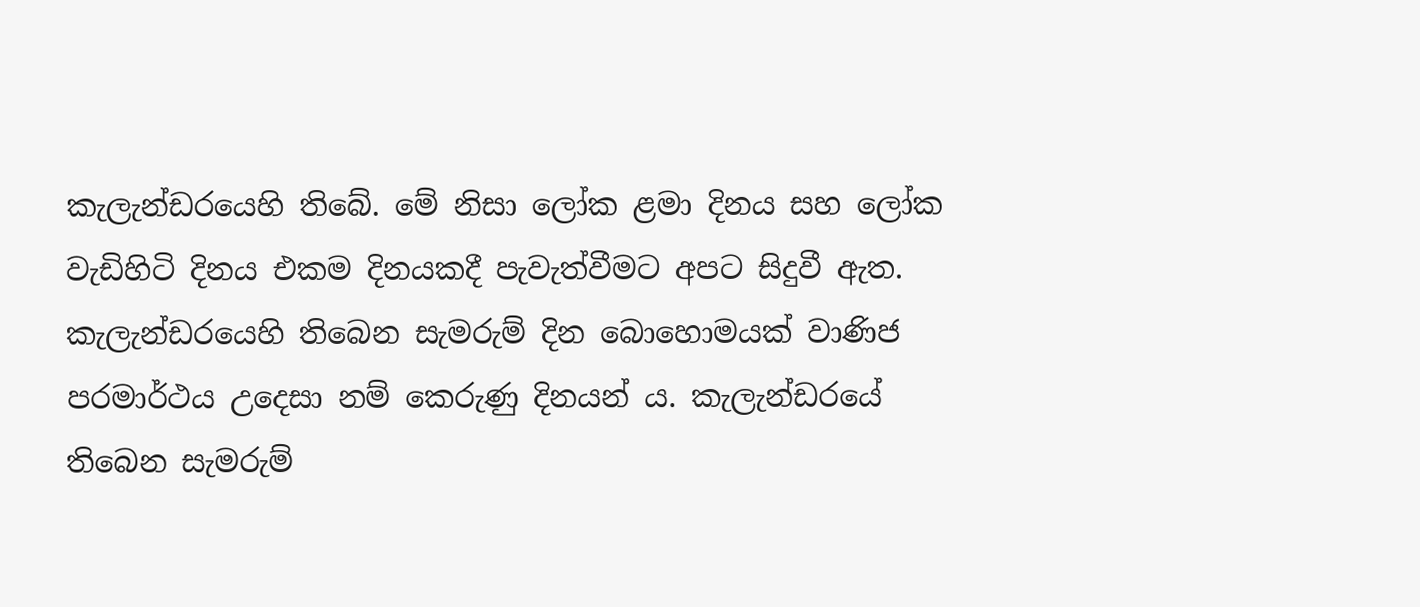කැලැන්ඩරයෙහි තිබේ. මේ නිසා ලෝක ළමා දිනය සහ ලෝක වැඩිහිටි දිනය එකම දිනයකදී පැවැත්වීමට අපට සිදුවී ඇත. කැලැන්ඩරයෙහි තිබෙන සැමරුම් දින බොහොමයක් වාණිජ පරමාර්ථය උදෙසා නම් කෙරුණු දිනයන් ය. කැලැන්ඩරයේ තිබෙන සැමරුම්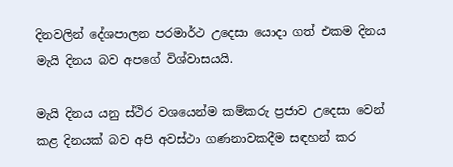දිනවලින් දේශපාලන පරමාර්ථ උදෙසා යොදා ගත් එකම දිනය මැයි දිනය බව අපගේ විශ්වාසයයි.

මැයි දිනය යනු ස්ථිර වශයෙන්ම කම්කරු ප්‍රජාව උදෙසා වෙන් කළ දිනයක් බව අපි අවස්ථා ගණනාවකදීම සඳහන් කර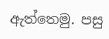ඇත්තෙමු. පසු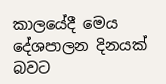කාලයේදී මෙය දේශපාලන දිනයක් බවට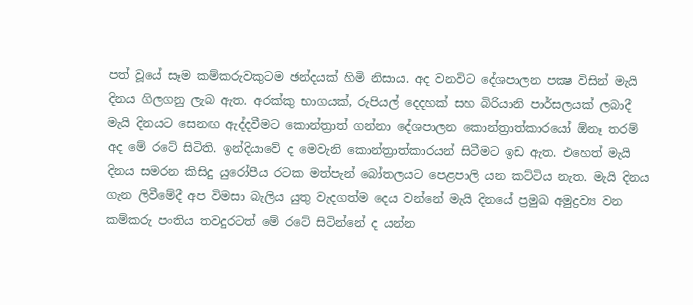පත් වූයේ සෑම කම්කරුවකුටම ඡන්දයක් හිමි නිසාය. අද වනවිට දේශපාලන පක්‍ෂ විසින් මැයි දිනය ගිලගනු ලැබ ඇත. අරක්කු භාගයක්, රුපියල් දෙදහක් සහ බිරියානි පාර්සලයක් ලබාදී මැයි දිනයට සෙනඟ ඇද්දවීමට කොන්ත්‍රාත් ගන්නා දේශපාලන කොන්ත්‍රාත්කාරයෝ ඕනෑ තරම් අද මේ රටේ සිටිති. ඉන්දියාවේ ද මෙවැනි කොන්ත්‍රාත්කාරයන් සිටීමට ඉඩ ඇත. එහෙත් මැයි දිනය සමරන කිසිදු යුරෝපීය රටක මත්පැන් බෝතලයට පෙළපාලි යන කට්ටිය නැත. මැයි දිනය ගැන ලිවීමේදී අප විමසා බැලිය යුතු වැදගත්ම දෙය වන්නේ මැයි දිනයේ ප්‍රමුඛ අමුද්‍රව්‍ය වන කම්කරු පංතිය තවදුරටත් මේ රටේ සිටින්නේ ද යන්න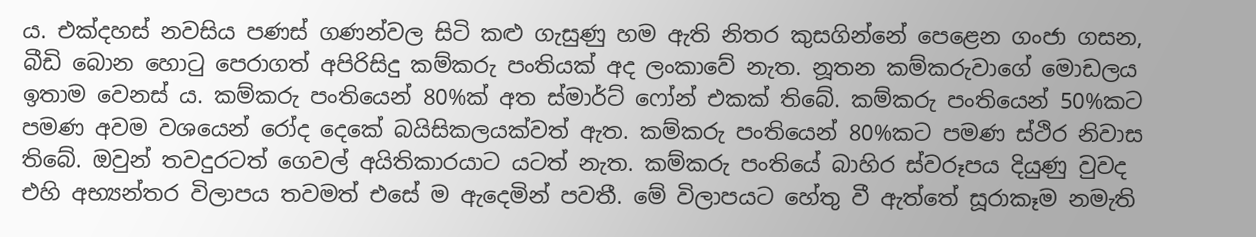ය. එක්දහස් නවසිය පණස් ගණන්වල සිටි කළු ගැසුණු හම ඇති නිතර කුසගින්නේ පෙළෙන ගංජා ගසන, බීඩි බොන හොටු පෙරාගත් අපිරිසිදු කම්කරු පංතියක් අද ලංකාවේ නැත. නූතන කම්කරුවාගේ මොඩලය ඉතාම වෙනස් ය. කම්කරු පංතියෙන් 80%ක් අත ස්මාර්ට් ෆෝන් එකක් තිබේ. කම්කරු පංතියෙන් 50%කට පමණ අවම වශයෙන් රෝද දෙකේ බයිසිකලයක්වත් ඇත. කම්කරු පංතියෙන් 80%කට පමණ ස්ථිර නිවාස තිබේ. ඔවුන් තවදුරටත් ගෙවල් අයිතිකාරයාට යටත් නැත. කම්කරු පංතියේ බාහිර ස්වරූපය දියුණු වුවද එහි අභ්‍යන්තර විලාපය තවමත් එසේ ම ඇදෙමින් පවතී. මේ විලාපයට හේතු වී ඇත්තේ සූරාකෑම නමැති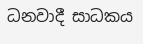ධනවාදී සාධකය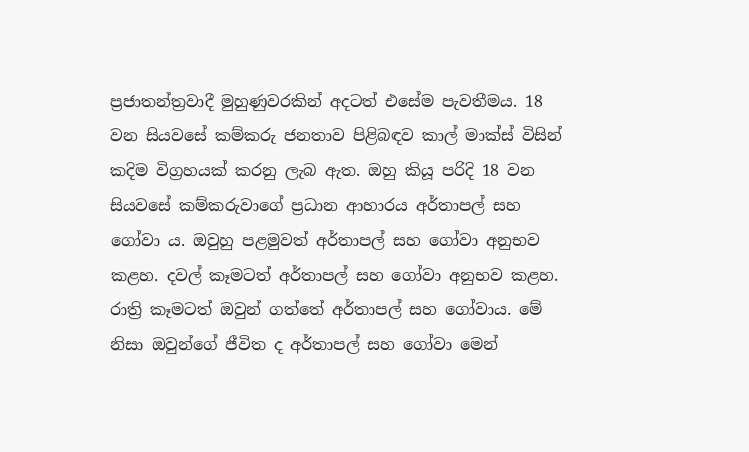ප්‍රජාතන්ත්‍රවාදී මුහුණුවරකින් අදටත් එසේම පැවතීමය. 18 වන සියවසේ කම්කරු ජනතාව පිළිබඳව කාල් මාක්ස් විසින් කදිම විග්‍රහයක් කරනු ලැබ ඇත. ඔහු කියූ පරිදි 18 වන සියවසේ කම්කරුවාගේ ප්‍රධාන ආහාරය අර්තාපල් සහ ගෝවා ය. ඔවුහු පළමුවත් අර්තාපල් සහ ගෝවා අනුභව කළහ. දවල් කෑමටත් අර්තාපල් සහ ගෝවා අනුභව කළහ. රාත්‍රි කෑමටත් ඔවුන් ගත්තේ අර්තාපල් සහ ගෝවාය. මේ නිසා ඔවුන්ගේ ජීවිත ද අර්තාපල් සහ ගෝවා මෙන්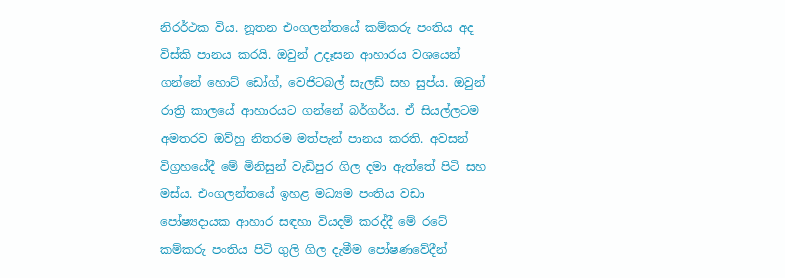නිරර්ථක විය. නූතන එංගලන්තයේ කම්කරු පංතිය අද විස්කි පානය කරයි. ඔවුන් උදෑසන ආහාරය වශයෙන් ගන්නේ හොට් ඩෝග්, වෙජිටබල් සැලඩ් සහ සුප්ය. ඔවුන් රාත්‍රි කාලයේ ආහාරයට ගන්නේ බර්ගර්ය. ඒ සියල්ලටම අමතරව ඔව්හු නිතරම මත්පැන් පානය කරති. අවසන් විග්‍රහයේදී මේ මිනිසුන් වැඩිපුර ගිල දමා ඇත්තේ පිටි සහ මස්ය. එංගලන්තයේ ඉහළ මධ්‍යම පංතිය වඩා පෝෂ්‍යදායක ආහාර සඳහා වියදම් කරද්දී මේ රටේ කම්කරු පංතිය පිටි ගුලි ගිල දැමීම පෝෂණවේදීන්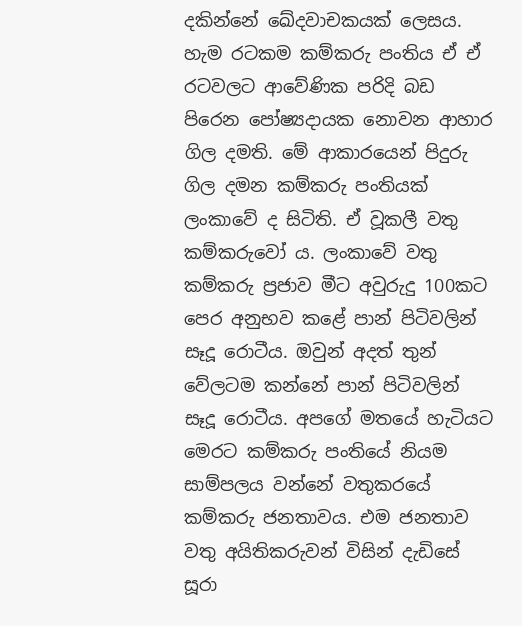දකින්නේ ඛේදවාචකයක් ලෙසය. හැම රටකම කම්කරු පංතිය ඒ ඒ රටවලට ආවේණික පරිදි බඩ පිරෙන පෝෂ්‍යදායක නොවන ආහාර ගිල දමති. මේ ආකාරයෙන් පිදුරු ගිල දමන කම්කරු පංතියක් ලංකාවේ ද සිටිති. ඒ වූකලී වතු කම්කරුවෝ ය. ලංකාවේ වතු කම්කරු ප්‍රජාව මීට අවුරුදු 100කට පෙර අනුභව කළේ පාන් පිටිවලින් සෑදූ රොටීය. ඔවුන් අදත් තුන් වේලටම කන්නේ පාන් පිටිවලින් සෑදූ රොටීය. අපගේ මතයේ හැටියට මෙරට කම්කරු පංතියේ නියම සාම්පලය වන්නේ වතුකරයේ කම්කරු ජනතාවය. එම ජනතාව වතු අයිතිකරුවන් විසින් දැඩිසේ සූරා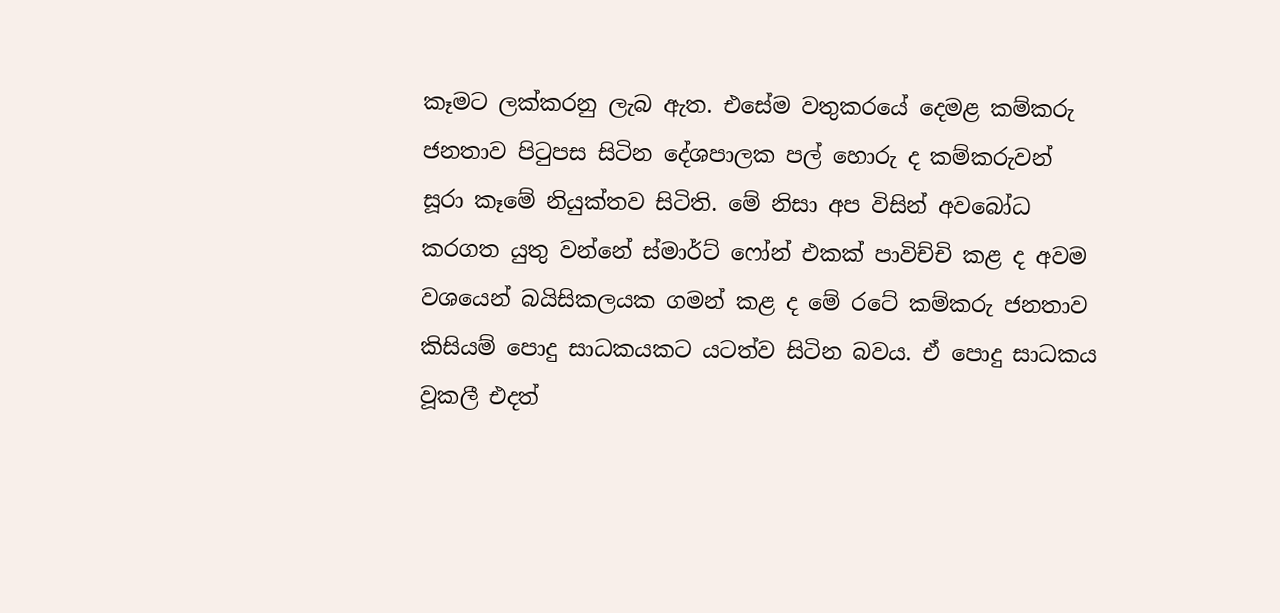කෑමට ලක්කරනු ලැබ ඇත. එසේම වතුකරයේ දෙමළ කම්කරු ජනතාව පිටුපස සිටින දේශපාලක පල් හොරු ද කම්කරුවන් සූරා කෑමේ නියුක්තව සිටිති. මේ නිසා අප විසින් අවබෝධ කරගත යුතු වන්නේ ස්මාර්ට් ෆෝන් එකක් පාවිච්චි කළ ද අවම වශයෙන් බයිසිකලයක ගමන් කළ ද මේ රටේ කම්කරු ජනතාව කිසියම් පොදු සාධකයකට යටත්ව සිටින බවය. ඒ පොදු සාධකය වූකලී එදත්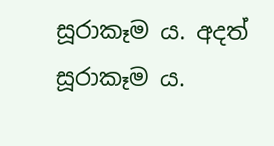සූරාකෑම ය. අදත් සූරාකෑම ය.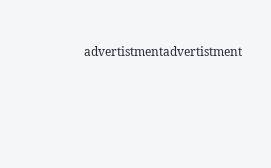advertistmentadvertistment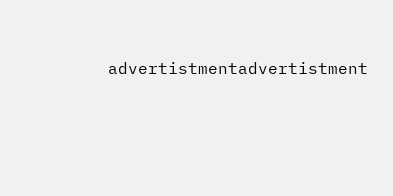advertistmentadvertistment